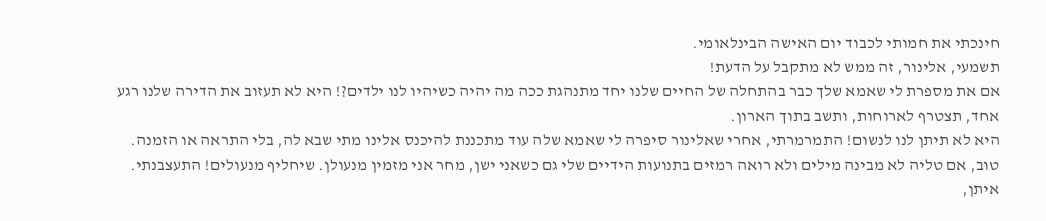חינכתי את חמותי לכבוד יום האישה הבינלאומי.
תשמעי, אלינור, זה ממש לא מתקבל על הדעת!
אם את מספרת לי שאמא שלך כבר בהתחלה של החיים שלנו יחד מתנהגת ככה מה יהיה כשיהיו לנו ילדים?! היא לא תעזוב את הדירה שלנו רגע אחד, תצטרף לארוחות, ותשב בתוך הארון.
היא לא תיתן לנו לנשום! התמרמרתי, אחרי שאלינור סיפרה לי שאמא שלה עוד מתכננת להיכנס אלינו מתי שבא לה, בלי התראה או הזמנה.
טוב, אם טליה לא מבינה מילים ולא רואה רמזים בתנועות הידיים שלי גם כשאני ישן, מחר אני מזמין מנעולן. שיחליף מנעולים! התעצבנתי.
איתן,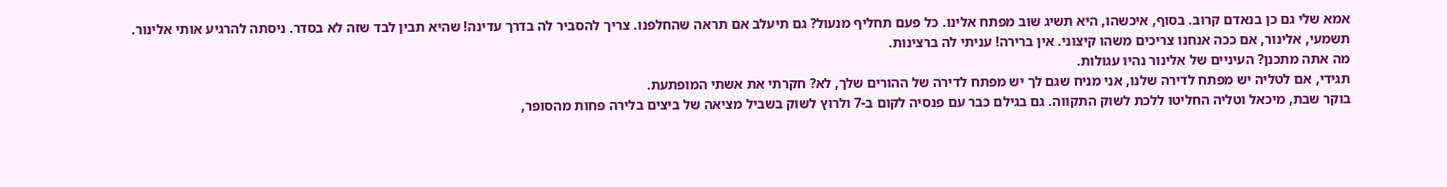אמא שלי גם כן בנאדם קרוב. בסוף, איכשהו, היא תשיג שוב מפתח אלינו. כל פעם תחליף מנעול? גם תיעלב אם תראה שהחלפנו. צריך להסביר לה בדרך עדינה! שהיא תבין לבד שזה לא בסדר. ניסתה להרגיע אותי אלינור.
תשמעי, אלינור, אם ככה אנחנו צריכים משהו קיצוני. אין ברירה! עניתי לה ברצינות.
מה אתה מתכנן? העיניים של אלינור נהיו עגולות.
תגידי, אם לטליה יש מפתח לדירה שלנו, אני מניח שגם לך יש מפתח לדירה של ההורים שלך, לא? חקרתי את אשתי המופתעת.
בוקר שבת, מיכאל וטליה החליטו ללכת לשוק התקווה. גם בגילם כבר עם פנסיה לקום ב-7 ולרוץ לשוק בשביל מציאה של ביצים בלירה פחות מהסופר,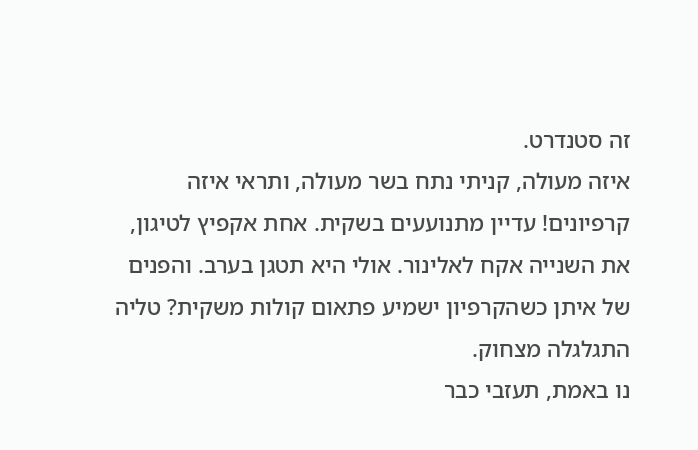זה סטנדרט.
איזה מעולה, קניתי נתח בשר מעולה, ותראי איזה קרפיונים! עדיין מתנועעים בשקית. אחת אקפיץ לטיגון, את השנייה אקח לאלינור. אולי היא תטגן בערב. והפנים של איתן כשהקרפיון ישמיע פתאום קולות משקית? טליה התגלגלה מצחוק.
נו באמת, תעזבי כבר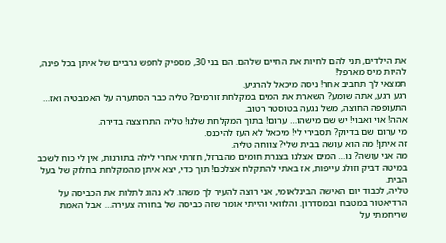את הילדים, תני להם לחיות את החיים שלהם. הם בני 30, מספיק לחפש גרביים של איתן בכל פינה, להיות מיס מארפל!
תמצאי לך תחביב אחר! ניסה מיכאל להרגיע.
רגע רגע, אתה שומע? השארת את המים במקלחת זורמים? טליה כבר הסתערה על האמבטיה ואז… התעופפה החוצה, משל נגעה בטוסטר רטוב.
אהה! אוי ואבוי! יש שם מישהו… ערום! בתוך המקלחת שלנו! טליה התרוצצה בדירה.
מי ערום שם בדיוק? תסבירי לי! מיכאל לא העז להיכנס.
זה איתן! מה הוא עושה בבית שלי? צווחה טליה.
מה אני עושה? נו… המים אצלנו בצנרת חומים מהברזל, חזרתי אחרי לילה בתורנות, אין לי כוח לשכב במיטה דביק וזולג עייפות, אז באתי להתקלח אצלכם! תוך כדי, יצא איתן מהמקלחת בחלוק של בעל הבית.
טליה, לכבוד יום האישה הבינלאומי, אני רוצה להעיר לך משהו. לא נהוג לתלות את הכביסה על הרדיאטור במטבח ובמסדרון. והלוואי והייתי אומר שזה כביסה של בחורה צעירה… אבל האמת שריחמתי על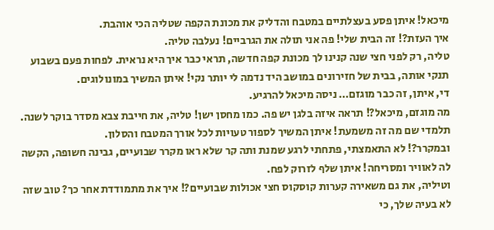מיכאל! איתן פסע בעצלתיים במטבח והדליק את מכונת הקפה שטליה הכי אוהבת.
איך העזת?! זה הבית שלי! פה אני תולה את הגרביים! נעלבה טליה.
טליה, רק לפני חצי שנה קנינו לך מכונת קפה חדשה, תראי כבר איך היא נראית. לפחות פעם בשבוע תנקי אותה, בבית של חזירונים במושב היד נדמה לי יותר נקי! איתן המשיך במונולוגים.
די, איתן, זה כבר מוגזם… ניסה מיכאל להרגיע.
מה מוגזם, מיכאל?! תראה איזה בלגן יש פה. כמו מחסן ישן! טליה, את חייבת צבא מסדר בוקר לשנה. תלמדי שם מה זה משמעת! איתן המשיך לספור טעויות לכל אורך המטבח והסלון.
ובמקרר?! לא התאמצתי, פתחתי לרגע שמנת ותה קר שלא ראו מקרר שבועיים, גבינה חשופה, הקשה לה לאוויר ומסריחה! איתן שלף לזרוק לפח.
וטיליה, את גם משאירה קערות קוסקוס חצי אכולות שבועיים?! איך את מתמודדת אחר כך? טוב שזה לא בעיה שלך, כי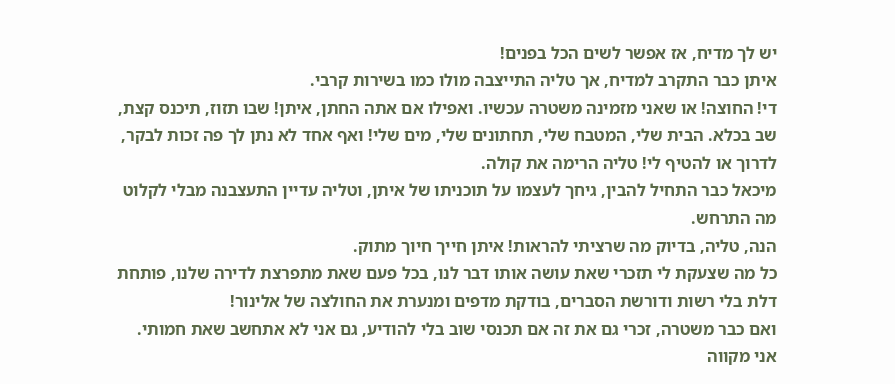יש לך מדיח, אז אפשר לשים הכל בפנים!
איתן כבר התקרב למדיח, אך טליה התייצבה מולו כמו בשירות קרבי.
די! החוצה! או שאני מזמינה משטרה עכשיו. ואפילו אם אתה החתן, איתן! שבו תזוז, תיכנס קצת, שב בכלא. הבית שלי, המטבח שלי, תחתונים שלי, מים שלי! ואף אחד לא נתן לך פה זכות לבקר, לדרוך או להטיף לי! טליה הרימה את קולה.
מיכאל כבר התחיל להבין, גיחך לעצמו על תוכניתו של איתן, וטליה עדיין התעצבנה מבלי לקלוט מה התרחש.
הנה, טליה, בדיוק מה שרציתי להראות! איתן חייך חיוך מתוק.
כל מה שצעקת לי תזכרי שאת עושה אותו דבר לנו, בכל פעם שאת מתפרצת לדירה שלנו, פותחת דלת בלי רשות ודורשת הסברים, בודקת מדפים ומנערת את החולצה של אלינור!
ואם כבר משטרה, זכרי גם את זה אם תכנסי שוב בלי להודיע, גם אני לא אתחשב שאת חמותי. אני מקווה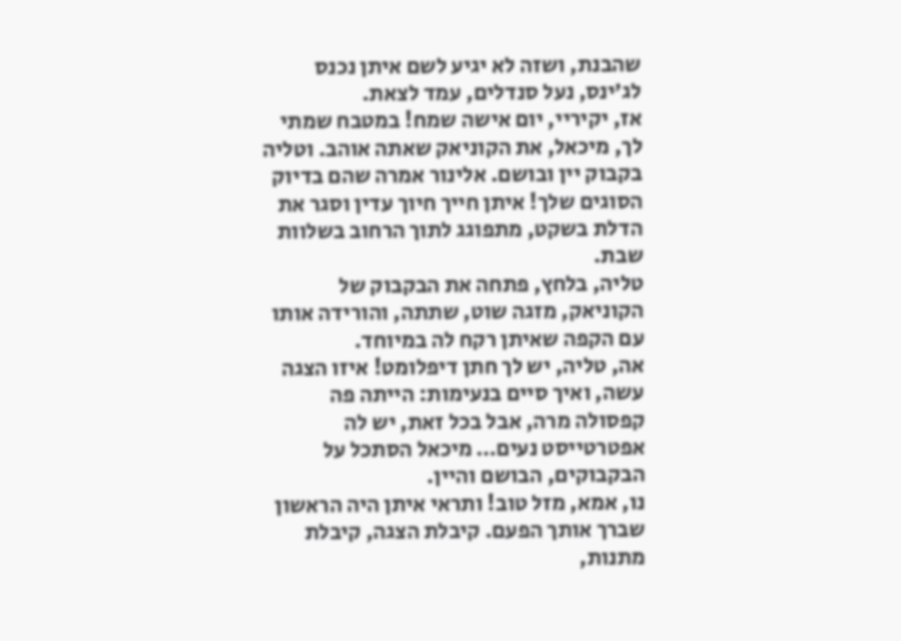שהבנת, ושזה לא יגיע לשם איתן נכנס לג’ינס, נעל סנדלים, עמד לצאת.
אז, יקיריי, יום אישה שמח! במטבח שמתי לך, מיכאל, את הקוניאק שאתה אוהב. וטליה בקבוק יין ובושם. אלינור אמרה שהם בדיוק הסוגים שלך! איתן חייך חיוך עדין וסגר את הדלת בשקט, מתפוגג לתוך הרחוב בשלוות שבת.
טליה, בלחץ, פתחה את הבקבוק של הקוניאק, מזגה שוט, שתתה, והורידה אותו עם הקפה שאיתן רקח לה במיוחד.
אה, טליה, יש לך חתן דיפלומט! איזו הצגה עשה, ואיך סיים בנעימות: הייתה פה קפסולה מרה, אבל בכל זאת, יש לה אפטרטייסט נעים… מיכאל הסתכל על הבקבוקים, הבושם והיין.
נו, אמא, מזל טוב! ותראי איתן היה הראשון שברך אותך הפעם. קיבלת הצגה, קיבלת מתנות,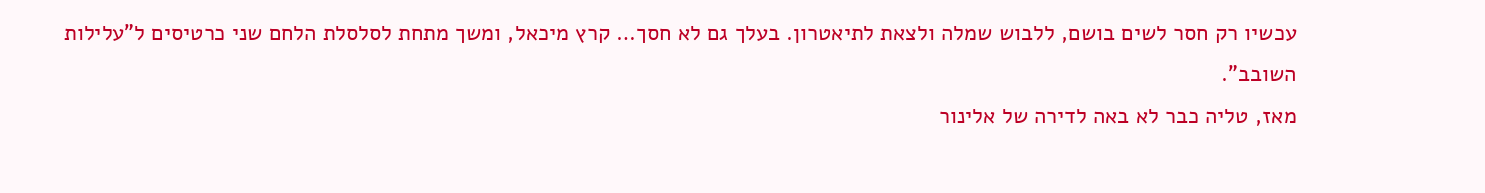עכשיו רק חסר לשים בושם, ללבוש שמלה ולצאת לתיאטרון. בעלך גם לא חסך… קרץ מיכאל, ומשך מתחת לסלסלת הלחם שני כרטיסים ל”עלילות השובב”.
מאז, טליה כבר לא באה לדירה של אלינור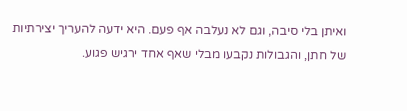ואיתן בלי סיבה, וגם לא נעלבה אף פעם. היא ידעה להעריך יצירתיות של חתן, והגבולות נקבעו מבלי שאף אחד ירגיש פגוע.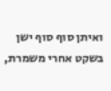ואיתן סוף סוף ישן בשקט אחרי משמרת,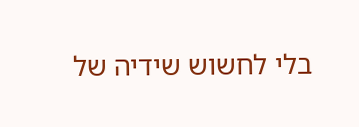בלי לחשוש שידיה של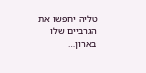טליה יחפשו את הגרביים שלו בארון…